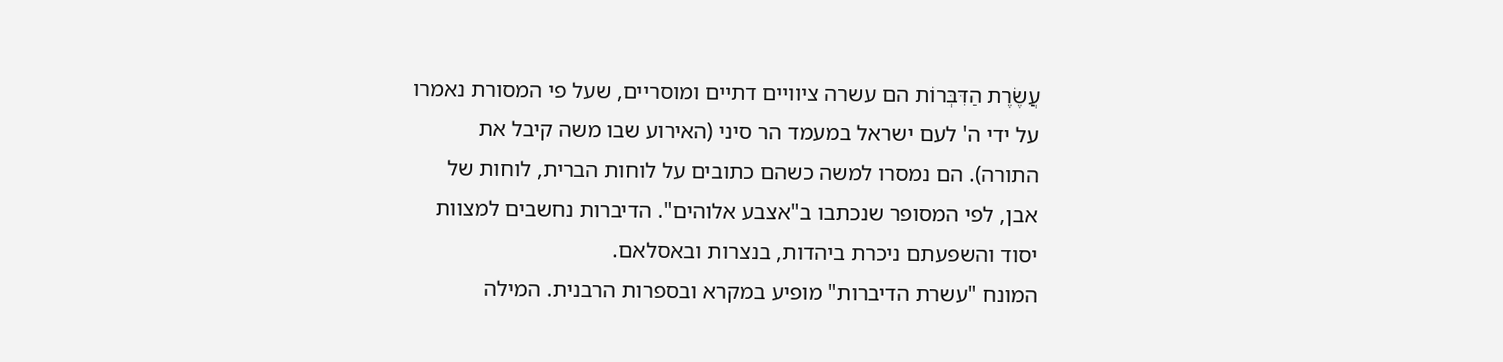עֲשֶׂרֶת הַדִּבְּרוֹת הם עשרה ציוויים דתיים ומוסריים, שעל פי המסורת נאמרו על ידי ה' לעם ישראל במעמד הר סיני (האירוע שבו משה קיבל את התורה). הם נמסרו למשה כשהם כתובים על לוחות הברית, לוחות של אבן, לפי המסופר שנכתבו ב"אצבע אלוהים". הדיברות נחשבים למצוות יסוד והשפעתם ניכרת ביהדות, בנצרות ובאסלאם.
המונח "עשרת הדיברות" מופיע במקרא ובספרות הרבנית. המילה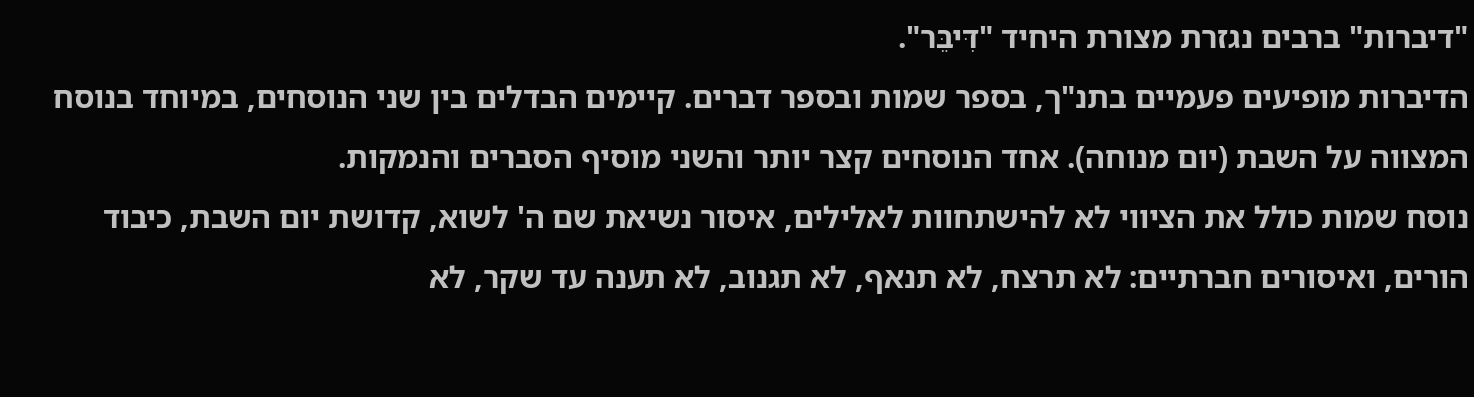"דיברות" ברבים נגזרת מצורת היחיד "דִּיבֵּר".
הדיברות מופיעים פעמיים בתנ"ך, בספר שמות ובספר דברים. קיימים הבדלים בין שני הנוסחים, במיוחד בנוסח המצווה על השבת (יום מנוחה). אחד הנוסחים קצר יותר והשני מוסיף הסברים והנמקות.
נוסח שמות כולל את הציווי לא להישתחוות לאלילים, איסור נשיאת שם ה' לשוא, קדושת יום השבת, כיבוד הורים, ואיסורים חברתיים: לא תרצח, לא תנאף, לא תגנוב, לא תענה עד שקר, לא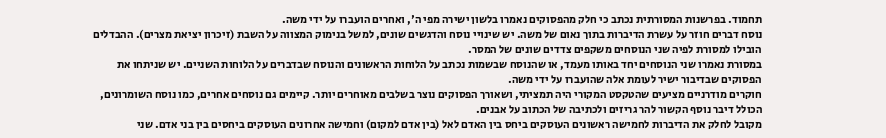תחמוד. בפרשנות המסורתית נכתב כי חלק מהפסוקים נאמרו בלשון ישירה מפי ה', ואחרים הועברו על ידי משה.
נוסח דברים חוזר על עשרת הדיברות בתוך נאום של משה. יש שינויי נוסח והדגשים שונים, למשל בנימוק המצווה על השבת (זיכרון יציאת מצרים). ההבדלים הובילו למסורת לפיה שני הנוסחים משקפים צדדים שונים של המסר.
במסורת נאמרו שני הנוסחים יחד באותו מעמד, או שהנוסח שבשמות נכתב על הלוחות הראשונים והנוסח שבדברים על הלוחות השניים. יש שניתחו את הפסוקים שבדיבור ישיר לעומת אלה שהועברו על ידי משה.
חוקרים מודרניים מציעים שהטקסט המקורי היה תמציתי, ושאורך הפסוקים נוצר בשלבים מאוחרים יותר. קיימים גם נוסחים אחרים, כמו נוסח השומרונים, הכולל דיבר נוסף הקשור להר גריזים ולכתיבה של הכתוב על אבנים.
מקובל לחלק את הדיברות לחמישה ראשונים העוסקים ביחס בין האדם לאל (בין אדם למקום) וחמישה אחרונים העוסקים ביחסים בין בני אדם. שני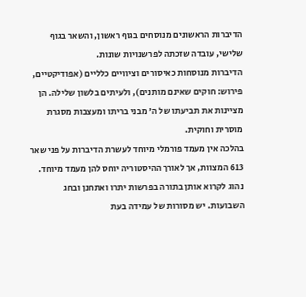הדיברות הראשונים מנוסחים בגוף ראשון, והשאר בגוף שלישי, עובדה שזכתה לפרשנויות שונות.
הדיברות מנוסחות כאיסורים וציוויים כלליים (אפודיקטיים, פירוש: חוקים שאינם מותנים), ולעיתים בלשון שלילה. הן מציינות את תביעתו של ה' מבני בריתו ומעצבות מסגרת מוסרית וחוקית.
בהלכה אין מעמד פורמלי מיוחד לעשרת הדיברות על פני שאר 613 המצוות, אך לאורך ההיסטוריה יוחס להן מעמד מיוחד. נהוג לקרוא אותן בתורה בפרשות יתרו ואתחנן ובחג השבועות. יש מסורות של עמידה בעת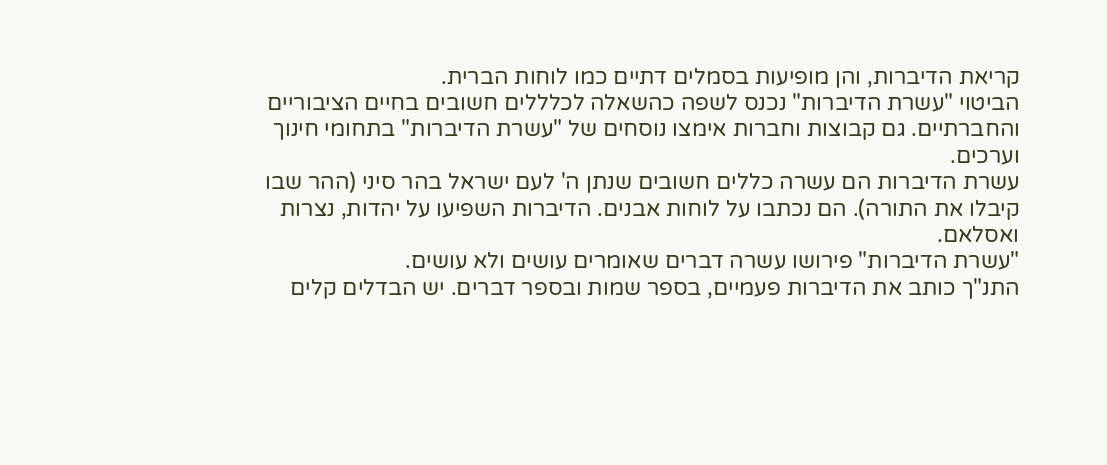קריאת הדיברות, והן מופיעות בסמלים דתיים כמו לוחות הברית.
הביטוי "עשרת הדיברות" נכנס לשפה כהשאלה לכלללים חשובים בחיים הציבוריים והחברתיים. גם קבוצות וחברות אימצו נוסחים של "עשרת הדיברות" בתחומי חינוך וערכים.
עשרת הדיברות הם עשרה כללים חשובים שנתן ה' לעם ישראל בהר סיני (ההר שבו קיבלו את התורה). הם נכתבו על לוחות אבנים. הדיברות השפיעו על יהדות, נצרות ואסלאם.
"עשרת הדיברות" פירושו עשרה דברים שאומרים עושים ולא עושים.
התנ"ך כותב את הדיברות פעמיים, בספר שמות ובספר דברים. יש הבדלים קלים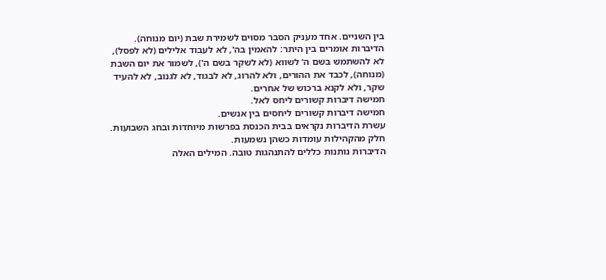בין השניים. אחד מעניק הסבר מסוים לשמירת שבת (יום מנוחה).
הדיברות אומרים בין היתר: להאמין בה', לא לעבוד אלילים (לא לפסל), לא להשתמש בשם ה' לשווא (לא לשקר בשם ה'), לשמור את יום השבת (מנוחה), לכבד את ההורים, ולא להרוג, לא לבגוד, לא לגנוב, לא להעיד שקר, ולא לקנא ברכוש של אחרים.
חמישה דיברות קשורים ליחס לאל.
חמישה דיברות קשורים ליחסים בין אנשים.
עשרת הדיברות נקראים בבית הכנסת בפרשות מיוחדות ובחג השבועות. חלק מהקהילות עומדות כשהן נשמעות.
הדיברות נותנות כללים להתנהגות טובה. המילים האלה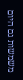משמשות גם היום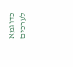כדוגמא לערכים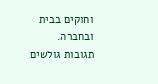וחוקים בבית ובחברה.
תגובות גולשים